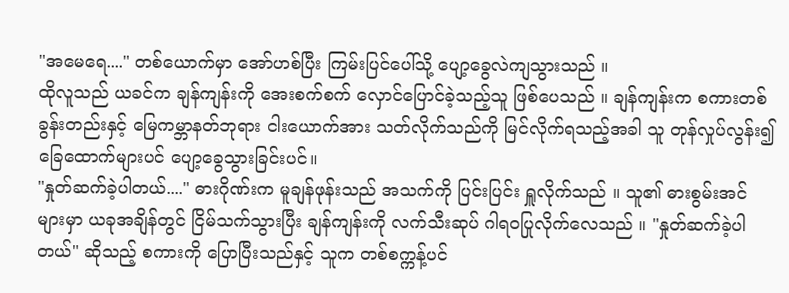"အမေရေ...." တစ်ယောက်မှာ အော်ဟစ်ပြီး ကြမ်းပြင်ပေါ်သို့ ပျော့ခွေလဲကျသွားသည် ။
ထိုလူသည် ယခင်က ချန်ကျန်းကို အေးစက်စက် လှောင်ပြောင်ခဲ့သည့်သူ ဖြစ်ပေသည် ။ ချန်ကျန်းက စကားတစ်ခွန်းတည်းနှင့် မြေကမ္ဘာနတ်ဘုရား ငါးယောက်အား သတ်လိုက်သည်ကို မြင်လိုက်ရသည့်အခါ သူ တုန်လှုပ်လွန်း၍ ခြေထောက်များပင် ပျော့ခွေသွားခြင်းပင်။
"နှုတ်ဆက်ခဲ့ပါတယ်...." ဓားဂိုဏ်းက မူချန်ဖုန်းသည် အသက်ကို ပြင်းပြင်း ရှူလိုက်သည် ။ သူ၏ ဓားစွမ်းအင်များမှာ ယခုအချိန်တွင် ငြိမ်သက်သွားပြီး ချန်ကျန်းကို လက်သီးဆုပ် ဂါရဝပြုလိုက်လေသည် ။ "နှုတ်ဆက်ခဲ့ပါတယ်" ဆိုသည့် စကားကို ပြောပြီးသည်နှင့် သူက တစ်စက္ကန့်ပင်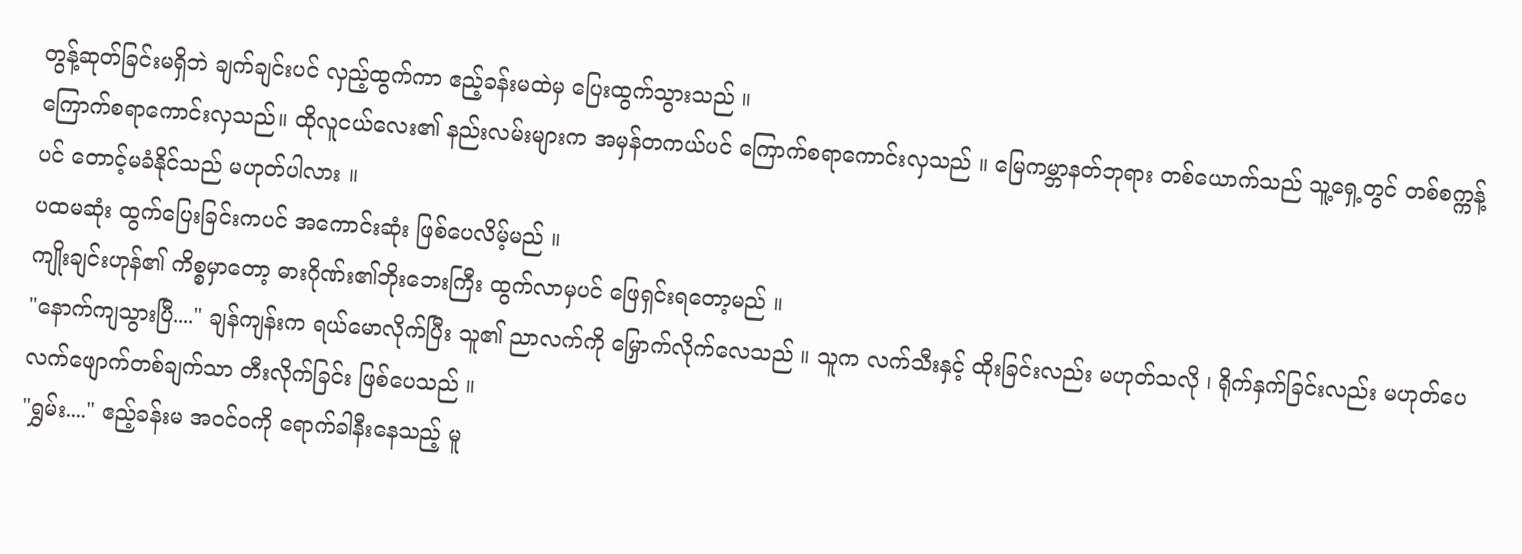တွန့်ဆုတ်ခြင်းမရှိဘဲ ချက်ချင်းပင် လှည့်ထွက်ကာ ဧည့်ခန်းမထဲမှ ပြေးထွက်သွားသည် ။
ကြောက်စရာကောင်းလှသည်။ ထိုလူငယ်လေး၏ နည်းလမ်းများက အမှန်တကယ်ပင် ကြောက်စရာကောင်းလှသည် ။ မြေကမ္ဘာနတ်ဘုရား တစ်ယောက်သည် သူ့ရှေ့တွင် တစ်စက္ကန့်ပင် တောင့်မခံနိုင်သည် မဟုတ်ပါလား ။
ပထမဆုံး ထွက်ပြေးခြင်းကပင် အကောင်းဆုံး ဖြစ်ပေလိမ့်မည် ။
ကျိုးချင်းဟုန်၏ ကိစ္စမှာတော့ ဓားဂိုဏ်း၏ဘိုးဘေးကြီး ထွက်လာမှပင် ဖြေရှင်းရတော့မည် ။
"နောက်ကျသွားပြီ...." ချန်ကျန်းက ရယ်မောလိုက်ပြီး သူ၏ ညာလက်ကို မြှောက်လိုက်လေသည် ။ သူက လက်သီးနှင့် ထိုးခြင်းလည်း မဟုတ်သလို ၊ ရိုက်နှက်ခြင်းလည်း မဟုတ်ပေ လက်ဖျောက်တစ်ချက်သာ တီးလိုက်ခြင်း ဖြစ်ပေသည် ။
"ရွှမ်း...." ဧည့်ခန်းမ အဝင်ဝကို ရောက်ခါနီးနေသည့် မူ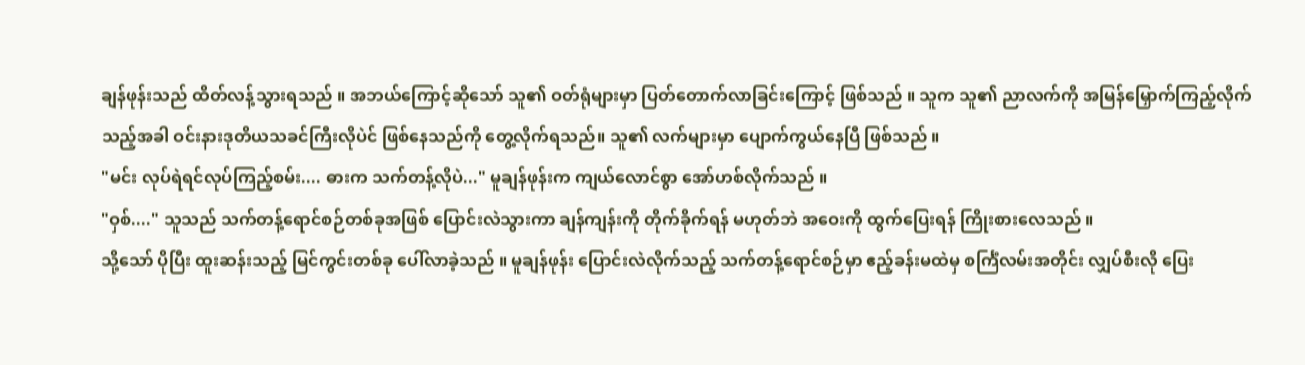ချန်ဖုန်းသည် ထိတ်လန့်သွားရသည် ။ အဘယ်ကြောင့်ဆိုသော် သူ၏ ဝတ်ရုံများမှာ ပြတ်တောက်လာခြင်းကြောင့် ဖြစ်သည် ။ သူက သူ၏ ညာလက်ကို အမြန်မြှောက်ကြည့်လိုက်သည့်အခါ ဝင်းနားဒုတိယသခင်ကြီးလိုပဲင် ဖြစ်နေသည်ကို တွေ့လိုက်ရသည်။ သူ၏ လက်များမှာ ပျောက်ကွယ်နေပြီ ဖြစ်သည် ။
"မင်း လုပ်ရဲရင်လုပ်ကြည့်စမ်း.... ဓားက သက်တန့်လိုပဲ..." မူချန်ဖုန်းက ကျယ်လောင်စွာ အော်ဟစ်လိုက်သည် ။
"ဝှစ်...." သူသည် သက်တန့်ရောင်စဉ်တစ်ခုအဖြစ် ပြောင်းလဲသွားကာ ချန်ကျန်းကို တိုက်ခိုက်ရန် မဟုတ်ဘဲ အဝေးကို ထွက်ပြေးရန် ကြိုးစားလေသည် ။
သို့သော် ပိုပြီး ထူးဆန်းသည့် မြင်ကွင်းတစ်ခု ပေါ်လာခဲ့သည် ။ မူချန်ဖုန်း ပြောင်းလဲလိုက်သည့် သက်တန့်ရောင်စဉ်မှာ ဧည့်ခန်းမထဲမှ စင်္ကြံလမ်းအတိုင်း လျှပ်စီးလို ပြေး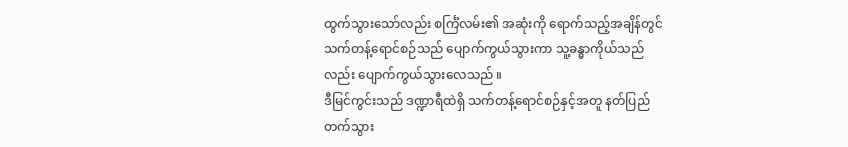ထွက်သွားသော်လည်း စင်္ကြံလမ်း၏ အဆုံးကို ရောက်သည့်အချိန်တွင် သက်တန့်ရောင်စဉ်သည် ပျောက်ကွယ်သွားကာ သူ့ခန္ဓာကိုယ်သည်လည်း ပျောက်ကွယ်သွားလေသည် ။
ဒီမြင်ကွင်းသည် ဒဏ္ဍာရီထဲရှိ သက်တန့်ရောင်စဉ်နှင့်အတူ နတ်ပြည်တက်သွား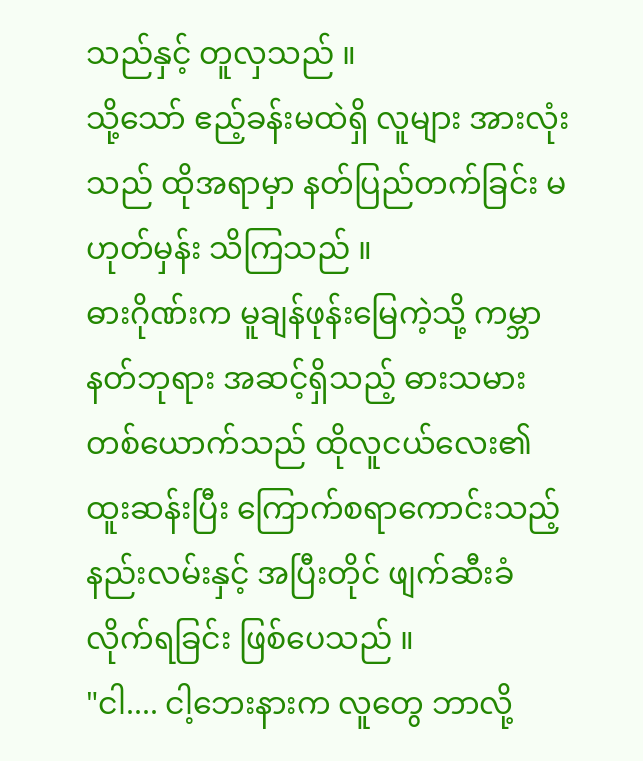သည်နှင့် တူလှသည် ။
သို့သော် ဧည့်ခန်းမထဲရှိ လူများ အားလုံးသည် ထိုအရာမှာ နတ်ပြည်တက်ခြင်း မဟုတ်မှန်း သိကြသည် ။
ဓားဂိုဏ်းက မူချန်ဖုန်းမြေကဲ့သို့ ကမ္ဘာနတ်ဘုရား အဆင့်ရှိသည့် ဓားသမားတစ်ယောက်သည် ထိုလူငယ်လေး၏ ထူးဆန်းပြီး ကြောက်စရာကောင်းသည့် နည်းလမ်းနှင့် အပြီးတိုင် ဖျက်ဆီးခံလိုက်ရခြင်း ဖြစ်ပေသည် ။
"ငါ.... ငါ့ဘေးနားက လူတွေ ဘာလို့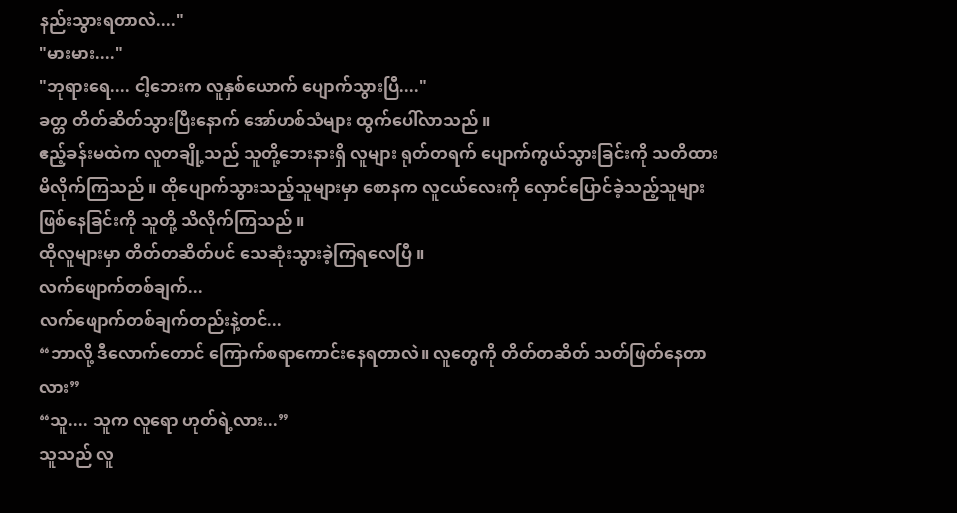နည်းသွားရတာလဲ...."
"မားမား...."
"ဘုရားရေ.... ငါ့ဘေးက လူနှစ်ယောက် ပျောက်သွားပြီ...."
ခတ္တ တိတ်ဆိတ်သွားပြီးနောက် အော်ဟစ်သံများ ထွက်ပေါ်လာသည် ။
ဧည့်ခန်းမထဲက လူတချို့သည် သူတို့ဘေးနားရှိ လူများ ရုတ်တရက် ပျောက်ကွယ်သွားခြင်းကို သတိထားမိလိုက်ကြသည် ။ ထိုပျောက်သွားသည့်သူများမှာ စောနက လူငယ်လေးကို လှောင်ပြောင်ခဲ့သည့်သူများ ဖြစ်နေခြင်းကို သူတို့ သိလိုက်ကြသည် ။
ထိုလူများမှာ တိတ်တဆိတ်ပင် သေဆုံးသွားခဲ့ကြရလေပြီ ။
လက်ဖျောက်တစ်ချက်...
လက်ဖျောက်တစ်ချက်တည်းနဲ့တင်...
“ဘာလို့ ဒီလောက်တောင် ကြောက်စရာကောင်းနေရတာလဲ။ လူတွေကို တိတ်တဆိတ် သတ်ဖြတ်နေတာလား”
“သူ.... သူက လူရော ဟုတ်ရဲ့လား...”
သူသည် လူ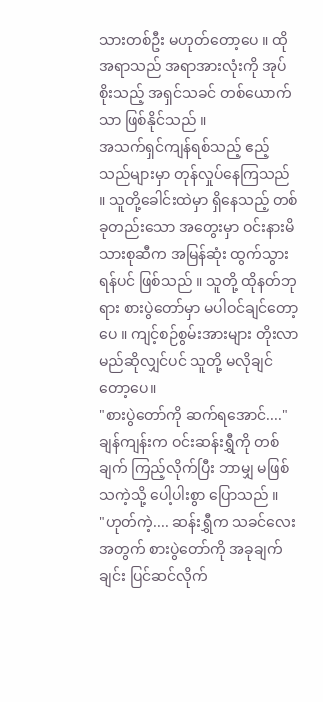သားတစ်ဦး မဟုတ်တော့ပေ ။ ထိုအရာသည် အရာအားလုံးကို အုပ်စိုးသည့် အရှင်သခင် တစ်ယောက်သာ ဖြစ်နိုင်သည် ။
အသက်ရှင်ကျန်ရစ်သည့် ဧည့်သည်များမှာ တုန်လှုပ်နေကြသည် ။ သူတို့ခေါင်းထဲမှာ ရှိနေသည့် တစ်ခုတည်းသော အတွေးမှာ ဝင်းနားမိသားစုဆီက အမြန်ဆုံး ထွက်သွားရန်ပင် ဖြစ်သည် ။ သူတို့ ထိုနတ်ဘုရား စားပွဲတော်မှာ မပါဝင်ချင်တော့ပေ ။ ကျင့်စဉ်စွမ်းအားများ တိုးလာမည်ဆိုလျှင်ပင် သူတို့ မလိုချင်တော့ပေ။
"စားပွဲတော်ကို ဆက်ရအောင်...." ချန်ကျန်းက ဝင်းဆန်းရွှီကို တစ်ချက် ကြည့်လိုက်ပြီး ဘာမျှ မဖြစ်သကဲ့သို့ ပေါ့ပါးစွာ ပြောသည် ။
"ဟုတ်ကဲ့.... ဆန်းရွှီက သခင်လေးအတွက် စားပွဲတော်ကို အခုချက်ချင်း ပြင်ဆင်လိုက်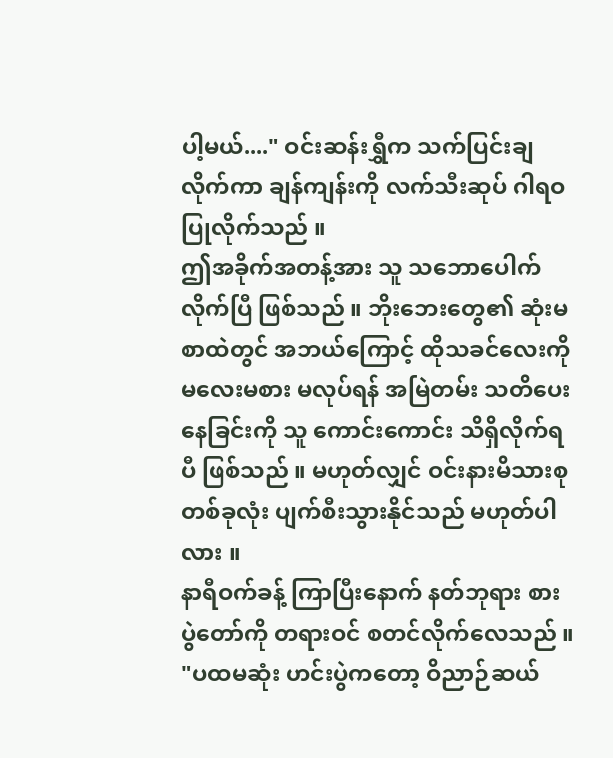ပါ့မယ်...." ဝင်းဆန်းရွှီက သက်ပြင်းချလိုက်ကာ ချန်ကျန်းကို လက်သီးဆုပ် ဂါရဝပြုလိုက်သည် ။
ဤအခိုက်အတန့်အား သူ သဘောပေါက်လိုက်ပြီ ဖြစ်သည် ။ ဘိုးဘေးတွေ၏ ဆုံးမစာထဲတွင် အဘယ်ကြောင့် ထိုသခင်လေးကို မလေးမစား မလုပ်ရန် အမြဲတမ်း သတိပေးနေခြင်းကို သူ ကောင်းကောင်း သိရှိလိုက်ရပီ ဖြစ်သည် ။ မဟုတ်လျှင် ဝင်းနားမိသားစု တစ်ခုလုံး ပျက်စီးသွားနိုင်သည် မဟုတ်ပါလား ။
နာရီဝက်ခန့် ကြာပြီးနောက် နတ်ဘုရား စားပွဲတော်ကို တရားဝင် စတင်လိုက်လေသည် ။
"ပထမဆုံး ဟင်းပွဲကတော့ ဝိညာဉ်ဆယ်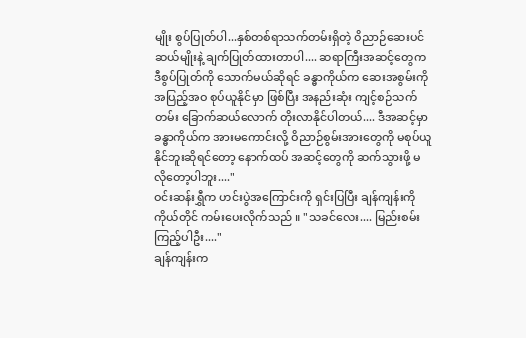မျိုး စွပ်ပြုတ်ပါ...နှစ်တစ်ရာသက်တမ်းရှိတဲ့ ဝိညာဉ်ဆေးပင် ဆယ်မျိုးနဲ့ ချက်ပြုတ်ထားတာပါ.... ဆရာကြီးအဆင့်တွေက ဒီစွပ်ပြုတ်ကို သောက်မယ်ဆိုရင် ခန္ဓာကိုယ်က ဆေးအစွမ်းကို အပြည့်အဝ စုပ်ယူနိုင်မှာ ဖြစ်ပြီး အနည်းဆုံး ကျင့်စဉ်သက်တမ်း ခြောက်ဆယ်လောက် တိုးလာနိုင်ပါတယ်.... ဒီအဆင့်မှာ ခန္ဓာကိုယ်က အားမကောင်းလို့ ဝိညာဉ်စွမ်းအားတွေကို မစုပ်ယူနိုင်ဘူးဆိုရင်တော့ နောက်ထပ် အဆင့်တွေကို ဆက်သွားဖို့ မလိုတော့ပါဘူး...."
ဝင်းဆန်းရွှီက ဟင်းပွဲအကြောင်းကို ရှင်းပြပြီး ချန်ကျန်းကို ကိုယ်တိုင် ကမ်းပေးလိုက်သည် ။ "သခင်လေး.... မြည်းစမ်းကြည့်ပါဦး...."
ချန်ကျန်းက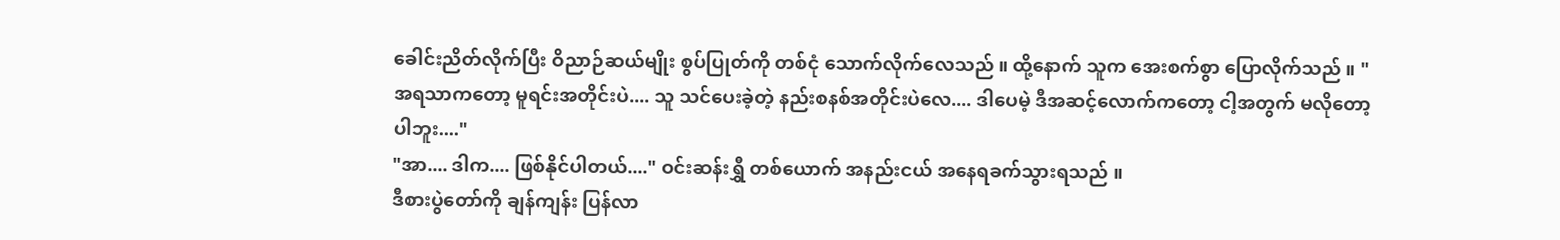ခေါင်းညိတ်လိုက်ပြီး ဝိညာဉ်ဆယ်မျိုး စွပ်ပြုတ်ကို တစ်ငုံ သောက်လိုက်လေသည် ။ ထို့နောက် သူက အေးစက်စွာ ပြောလိုက်သည် ။ "အရသာကတော့ မူရင်းအတိုင်းပဲ.... သူ သင်ပေးခဲ့တဲ့ နည်းစနစ်အတိုင်းပဲလေ.... ဒါပေမဲ့ ဒီအဆင့်လောက်ကတော့ ငါ့အတွက် မလိုတော့ပါဘူး...."
"အာ.... ဒါက.... ဖြစ်နိုင်ပါတယ်...." ဝင်းဆန်းရွှီ တစ်ယောက် အနည်းငယ် အနေရခက်သွားရသည် ။
ဒီစားပွဲတော်ကို ချန်ကျန်း ပြန်လာ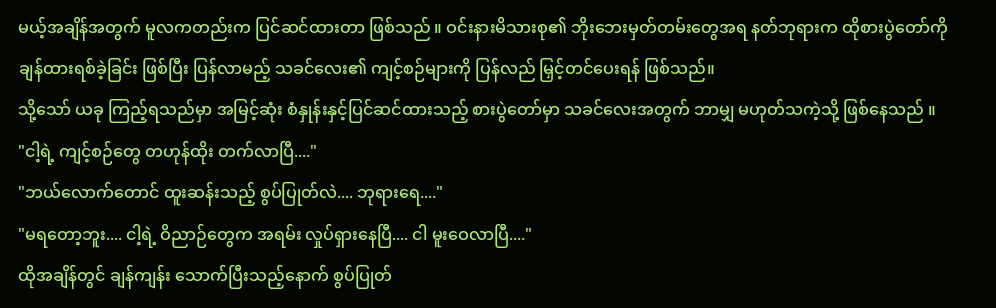မယ့်အချိန်အတွက် မူလကတည်းက ပြင်ဆင်ထားတာ ဖြစ်သည် ။ ဝင်းနားမိသားစု၏ ဘိုးဘေးမှတ်တမ်းတွေအရ နတ်ဘုရားက ထိုစားပွဲတော်ကို ချန်ထားရစ်ခဲ့ခြင်း ဖြစ်ပြီး ပြန်လာမည့် သခင်လေး၏ ကျင့်စဉ်များကို ပြန်လည် မြှင့်တင်ပေးရန် ဖြစ်သည်။
သို့သော် ယခု ကြည့်ရသည်မှာ အမြင့်ဆုံး စံနှုန်းနှင့်ပြင်ဆင်ထားသည့် စားပွဲတော်မှာ သခင်လေးအတွက် ဘာမျှ မဟုတ်သကဲ့သို့ ဖြစ်နေသည် ။
"ငါ့ရဲ့ ကျင့်စဉ်တွေ တဟုန်ထိုး တက်လာပြီ...."
"ဘယ်လောက်တောင် ထူးဆန်းသည့် စွပ်ပြုတ်လဲ.... ဘုရားရေ...."
"မရတော့ဘူး.... ငါ့ရဲ့ ဝိညာဉ်တွေက အရမ်း လှုပ်ရှားနေပြီ.... ငါ မူးဝေလာပြီ...."
ထိုအချိန်တွင် ချန်ကျန်း သောက်ပြီးသည့်နောက် စွပ်ပြုတ်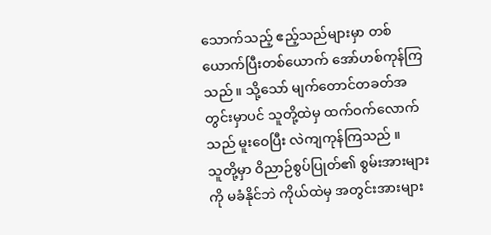သောက်သည့် ဧည့်သည်များမှာ တစ်ယောက်ပြီးတစ်ယောက် အော်ဟစ်ကုန်ကြသည် ။ သို့သော် မျက်တောင်တခတ်အတွင်းမှာပင် သူတို့ထဲမှ ထက်ဝက်လောက်သည် မူးဝေပြီး လဲကျကုန်ကြသည် ။
သူတို့မှာ ဝိညာဉ်စွပ်ပြုတ်၏ စွမ်းအားများကို မခံနိုင်ဘဲ ကိုယ်ထဲမှ အတွင်းအားများ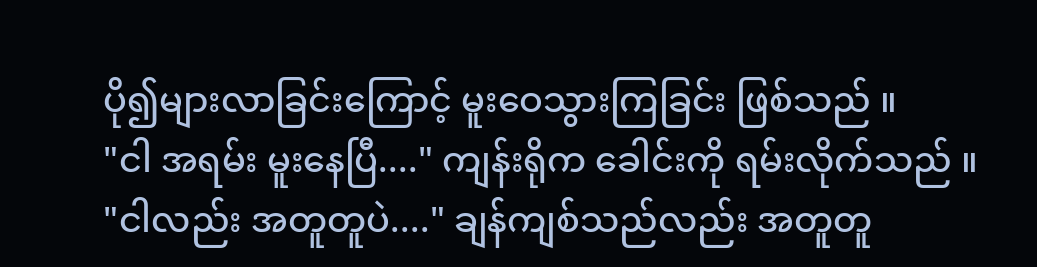ပို၍များလာခြင်းကြောင့် မူးဝေသွားကြခြင်း ဖြစ်သည် ။
"ငါ အရမ်း မူးနေပြီ...." ကျန်းရိုက ခေါင်းကို ရမ်းလိုက်သည် ။
"ငါလည်း အတူတူပဲ...." ချန်ကျစ်သည်လည်း အတူတူ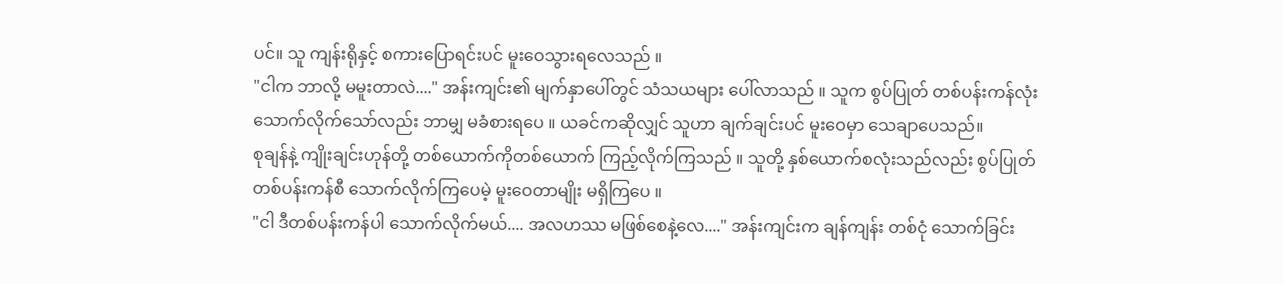ပင်။ သူ ကျန်းရိုနှင့် စကားပြောရင်းပင် မူးဝေသွားရလေသည် ။
"ငါက ဘာလို့ မမူးတာလဲ...." အန်းကျင်း၏ မျက်နှာပေါ်တွင် သံသယများ ပေါ်လာသည် ။ သူက စွပ်ပြုတ် တစ်ပန်းကန်လုံး သောက်လိုက်သော်လည်း ဘာမျှ မခံစားရပေ ။ ယခင်ကဆိုလျှင် သူဟာ ချက်ချင်းပင် မူးဝေမှာ သေချာပေသည်။
စုချန်နဲ့ ကျိုးချင်းဟုန်တို့ တစ်ယောက်ကိုတစ်ယောက် ကြည့်လိုက်ကြသည် ။ သူတို့ နှစ်ယောက်စလုံးသည်လည်း စွပ်ပြုတ်တစ်ပန်းကန်စီ သောက်လိုက်ကြပေမဲ့ မူးဝေတာမျိုး မရှိကြပေ ။
"ငါ ဒီတစ်ပန်းကန်ပါ သောက်လိုက်မယ်.... အလဟဿ မဖြစ်စေနဲ့လေ...." အန်းကျင်းက ချန်ကျန်း တစ်ငုံ သောက်ခြင်း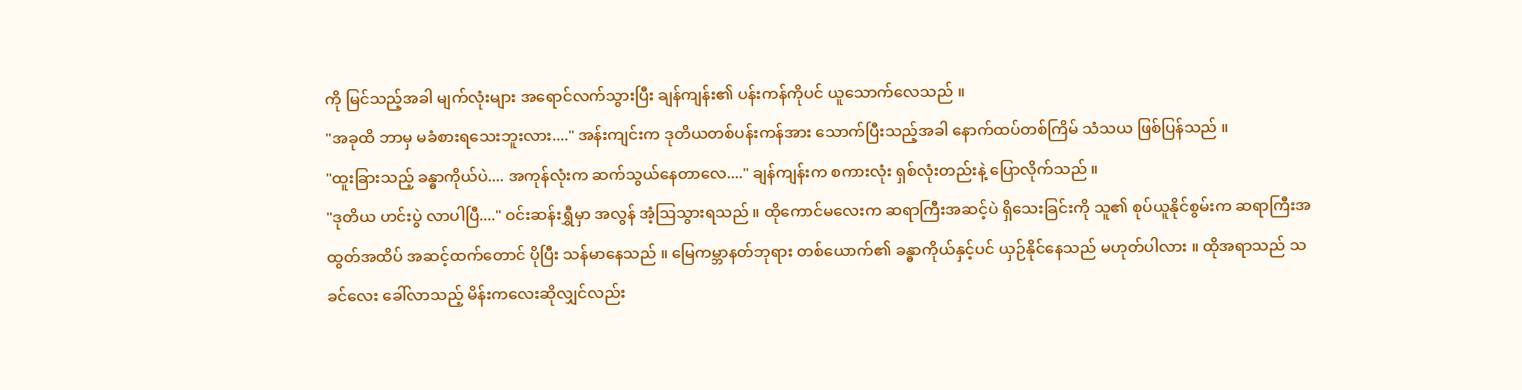ကို မြင်သည့်အခါ မျက်လုံးများ အရောင်လက်သွားပြီး ချန်ကျန်း၏ ပန်းကန်ကိုပင် ယူသောက်လေသည် ။
"အခုထိ ဘာမှ မခံစားရသေးဘူးလား...." အန်းကျင်းက ဒုတိယတစ်ပန်းကန်အား သောက်ပြီးသည့်အခါ နောက်ထပ်တစ်ကြိမ် သံသယ ဖြစ်ပြန်သည် ။
"ထူးခြားသည့် ခန္ဓာကိုယ်ပဲ.... အကုန်လုံးက ဆက်သွယ်နေတာလေ...." ချန်ကျန်းက စကားလုံး ရှစ်လုံးတည်းနဲ့ ပြောလိုက်သည် ။
"ဒုတိယ ဟင်းပွဲ လာပါပြီ...." ဝင်းဆန်းရွှီမှာ အလွန် အံ့ဩသွားရသည် ။ ထိုကောင်မလေးက ဆရာကြီးအဆင့်ပဲ ရှိသေးခြင်းကို သူ၏ စုပ်ယူနိုင်စွမ်းက ဆရာကြီးအထွတ်အထိပ် အဆင့်ထက်တောင် ပိုပြီး သန်မာနေသည် ။ မြေကမ္ဘာနတ်ဘုရား တစ်ယောက်၏ ခန္ဓာကိုယ်နှင့်ပင် ယှဉ်နိုင်နေသည် မဟုတ်ပါလား ။ ထိုအရာသည် သခင်လေး ခေါ်လာသည့် မိန်းကလေးဆိုလျှင်လည်း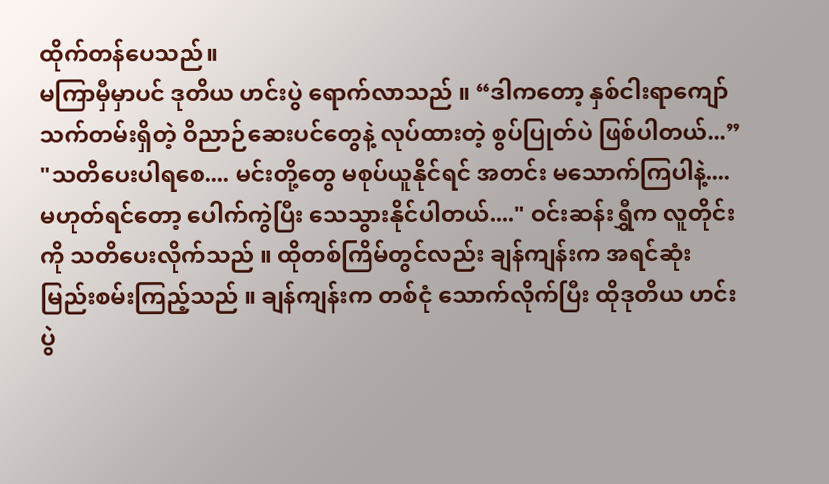ထိုက်တန်ပေသည်။
မကြာမှီမှာပင် ဒုတိယ ဟင်းပွဲ ရောက်လာသည် ။ “ဒါကတော့ နှစ်ငါးရာကျော် သက်တမ်းရှိတဲ့ ဝိညာဉ်ဆေးပင်တွေနဲ့ လုပ်ထားတဲ့ စွပ်ပြုတ်ပဲ ဖြစ်ပါတယ်...”
"သတိပေးပါရစေ.... မင်းတို့တွေ မစုပ်ယူနိုင်ရင် အတင်း မသောက်ကြပါနဲ့.... မဟုတ်ရင်တော့ ပေါက်ကွဲပြီး သေသွားနိုင်ပါတယ်...." ဝင်းဆန်းရွှီက လူတိုင်းကို သတိပေးလိုက်သည် ။ ထိုတစ်ကြိမ်တွင်လည်း ချန်ကျန်းက အရင်ဆုံး မြည်းစမ်းကြည့်သည် ။ ချန်ကျန်းက တစ်ငုံ သောက်လိုက်ပြီး ထိုဒုတိယ ဟင်းပွဲ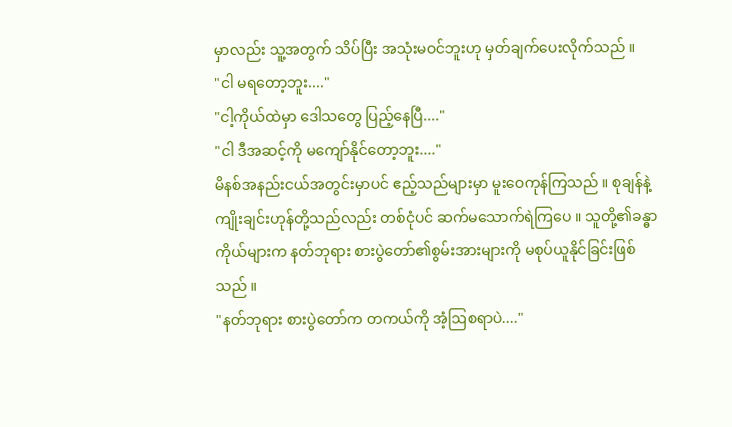မှာလည်း သူ့အတွက် သိပ်ပြီး အသုံးမဝင်ဘူးဟု မှတ်ချက်ပေးလိုက်သည် ။
"ငါ မရတော့ဘူး...."
"ငါ့ကိုယ်ထဲမှာ ဒေါသတွေ ပြည့်နေပြီ...."
"ငါ ဒီအဆင့်ကို မကျော်နိုင်တော့ဘူး...."
မိနစ်အနည်းငယ်အတွင်းမှာပင် ဧည့်သည်များမှာ မူးဝေကုန်ကြသည် ။ စုချန်နဲ့ ကျိုးချင်းဟုန်တို့သည်လည်း တစ်ငုံပင် ဆက်မသောက်ရဲကြပေ ။ သူတို့၏ခန္ဓာကိုယ်များက နတ်ဘုရား စားပွဲတော်၏စွမ်းအားများကို မစုပ်ယူနိုင်ခြင်းဖြစ်သည် ။
"နတ်ဘုရား စားပွဲတော်က တကယ်ကို အံ့ဩစရာပဲ...."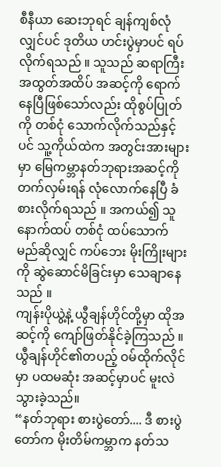စီနီယာ ဆေးဘုရင် ချန်ကျစ်လုံလျှင်ပင် ဒုတိယ ဟင်းပွဲမှာပင် ရပ်လိုက်ရသည် ။ သူသည် ဆရာကြီးအထွတ်အထိပ် အဆင့်ကို ရောက်နေပြီဖြစ်သော်လည်း ထိုစွပ်ပြုတ်ကို တစ်ငုံ သောက်လိုက်သည်နှင့်ပင် သူ့ကိုယ်ထဲက အတွင်းအားများမှာ မြေကမ္ဘာနတ်ဘုရားအဆင့်ကို တက်လှမ်းရန် လုံလောက်နေပြီ ခံစားလိုက်ရသည် ။ အကယ်၍ သူ နောက်ထပ် တစ်ငုံ ထပ်သောက်မည်ဆိုလျှင် ကပ်ဘေး မိုးကြိုးများကို ဆွဲဆောင်မိခြင်းမှာ သေချာနေသည် ။
ကျန်းပိုယွဲ့နဲ့ ယွီချန်ဟိုင်တို့မှာ ထိုအဆင့်ကို ကျော်ဖြတ်နိုင်ခဲ့ကြသည် ။ ယွီချန်ဟိုင်၏တပည့် ဝမ်ထိုက်လိုင်မှာ ပထမဆုံး အဆင့်မှာပင် မူးလဲသွားခဲ့သည်။
“နတ်ဘုရား စားပွဲတော်.... ဒီ စားပွဲတော်က မိုးတိမ်ကမ္ဘာက နတ်သ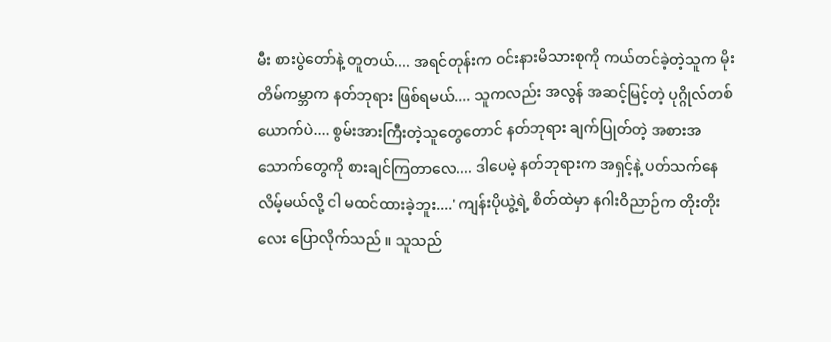မီး စားပွဲတော်နဲ့ တူတယ်.... အရင်တုန်းက ဝင်းနားမိသားစုကို ကယ်တင်ခဲ့တဲ့သူက မိုးတိမ်ကမ္ဘာက နတ်ဘုရား ဖြစ်ရမယ်.... သူကလည်း အလွန် အဆင့်မြင့်တဲ့ ပုဂ္ဂိုလ်တစ်ယောက်ပဲ.... စွမ်းအားကြီးတဲ့သူတွေတောင် နတ်ဘုရား ချက်ပြုတ်တဲ့ အစားအသောက်တွေကို စားချင်ကြတာလေ.... ဒါပေမဲ့ နတ်ဘုရားက အရှင့်နဲ့ ပတ်သက်နေလိမ့်မယ်လို့ ငါ မထင်ထားခဲ့ဘူး....' ကျန်းပိုယွဲ့ရဲ့ စိတ်ထဲမှာ နဂါးဝိညာဉ်က တိုးတိုးလေး ပြောလိုက်သည် ။ သူသည်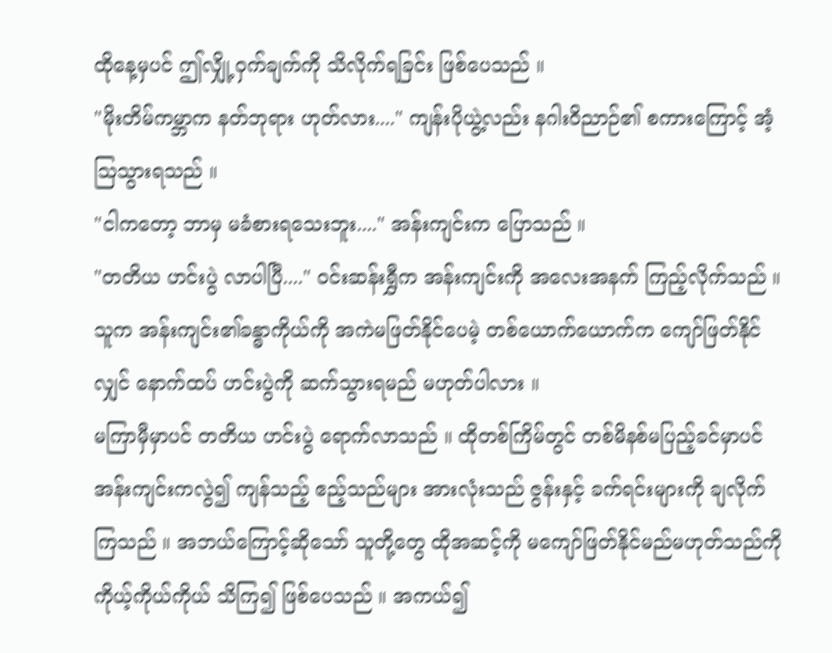ထိုနေ့မှပင် ဤလျှို့ဝှက်ချက်ကို သိလိုက်ရခြင်း ဖြစ်ပေသည် ။
"မိုးတိမ်ကမ္ဘာက နတ်ဘုရား ဟုတ်လား...." ကျန်းပိုယွဲ့လည်း နဂါးဝိညာဉ်၏ စကားကြောင့် အံ့ဩသွားရသည် ။
"ငါကတော့ ဘာမှ မခံစားရသေးဘူး...." အန်းကျင်းက ပြောသည် ။
"တတိယ ဟင်းပွဲ လာပါပြီ...." ဝင်းဆန်းရွှီက အန်းကျင်းကို အလေးအနက် ကြည့်လိုက်သည် ။ သူက အန်းကျင်း၏ခန္ဓာကိုယ်ကို အကဲမဖြတ်နိုင်ပေမဲ့ တစ်ယောက်ယောက်က ကျော်ဖြတ်နိုင်လျှင် နောက်ထပ် ဟင်းပွဲကို ဆက်သွားရမည် မဟုတ်ပါလား ။
မကြာမှီမှာပင် တတိယ ဟင်းပွဲ ရောက်လာသည် ။ ထိုတစ်ကြိမ်တွင် တစ်မိနစ်မပြည့်ခင်မှာပင် အန်းကျင်းကလွဲ၍ ကျန်သည့် ဧည့်သည်များ အားလုံးသည် ဇွန်းနှင့် ခက်ရင်းများကို ချလိုက်ကြသည် ။ အဘယ်ကြောင့်ဆိုသော် သူတို့တွေ ထိုအဆင့်ကို မကျော်ဖြတ်နိုင်မည်မဟုတ်သည်ကို ကိုယ့်ကိုယ်ကိုယ် သိကြ၍ ဖြစ်ပေသည် ။ အကယ်၍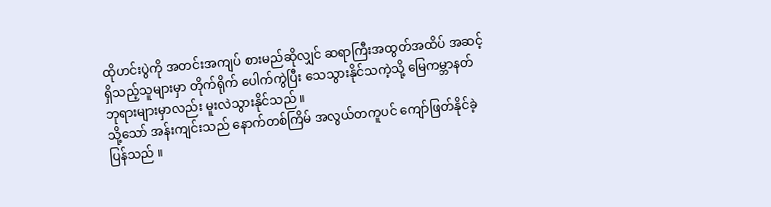ထိုဟင်းပွဲကို အတင်းအကျပ် စားမည်ဆိုလျှင် ဆရာကြီးအထွတ်အထိပ် အဆင့်ရှိသည့်သူများမှာ တိုက်ရိုက် ပေါက်ကွဲပြီး သေသွားနိုင်သကဲ့သို့ မြေကမ္ဘာနတ်ဘုရားများမှာလည်း မူးလဲသွားနိုင်သည် ။
သို့သော် အန်းကျင်းသည် နောက်တစ်ကြိမ် အလွယ်တကူပင် ကျော်ဖြတ်နိုင်ခဲ့ပြန်သည် ။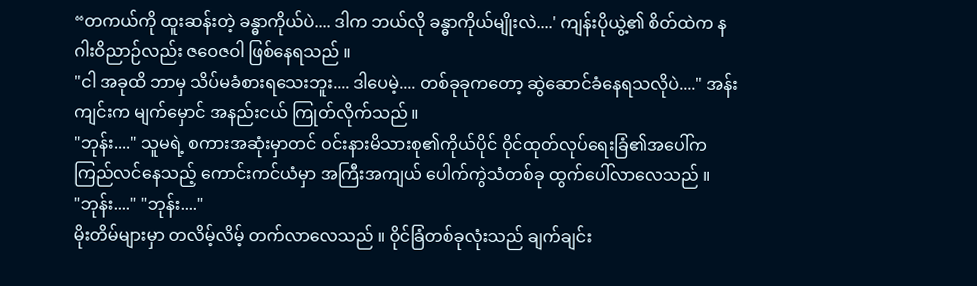“တကယ်ကို ထူးဆန်းတဲ့ ခန္ဓာကိုယ်ပဲ.... ဒါက ဘယ်လို ခန္ဓာကိုယ်မျိုးလဲ....' ကျန်းပိုယွဲ့၏ စိတ်ထဲက နဂါးဝိညာဉ်လည်း ဇဝေဇဝါ ဖြစ်နေရသည် ။
"ငါ အခုထိ ဘာမှ သိပ်မခံစားရသေးဘူး.... ဒါပေမဲ့.... တစ်ခုခုကတော့ ဆွဲဆောင်ခံနေရသလိုပဲ...." အန်းကျင်းက မျက်မှောင် အနည်းငယ် ကြုတ်လိုက်သည် ။
"ဘုန်း...." သူမရဲ့ စကားအဆုံးမှာတင် ဝင်းနားမိသားစု၏ကိုယ်ပိုင် ဝိုင်ထုတ်လုပ်ရေးခြံ၏အပေါ်က ကြည်လင်နေသည့် ကောင်းကင်ယံမှာ အကြီးအကျယ် ပေါက်ကွဲသံတစ်ခု ထွက်ပေါ်လာလေသည် ။
"ဘုန်း...." "ဘုန်း...."
မိုးတိမ်များမှာ တလိမ့်လိမ့် တက်လာလေသည် ။ ဝိုင်ခြံတစ်ခုလုံးသည် ချက်ချင်း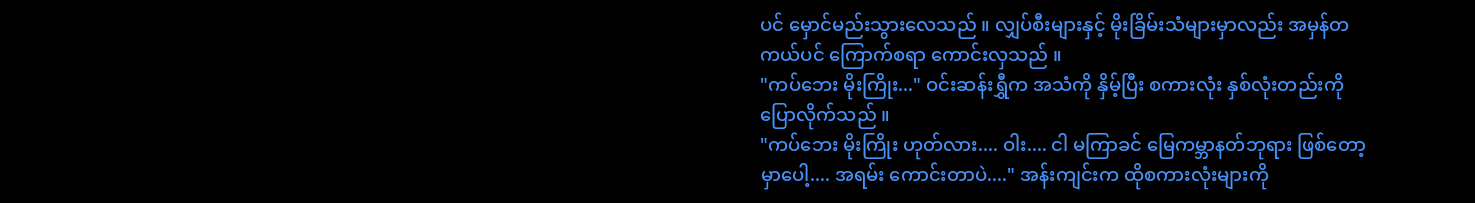ပင် မှောင်မည်းသွားလေသည် ။ လျှပ်စီးများနှင့် မိုးခြိမ်းသံများမှာလည်း အမှန်တကယ်ပင် ကြောက်စရာ ကောင်းလှသည် ။
"ကပ်ဘေး မိုးကြိုး..." ဝင်းဆန်းရွှီက အသံကို နှိမ့်ပြီး စကားလုံး နှစ်လုံးတည်းကို ပြောလိုက်သည် ။
"ကပ်ဘေး မိုးကြိုး ဟုတ်လား.... ဝါး.... ငါ မကြာခင် မြေကမ္ဘာနတ်ဘုရား ဖြစ်တော့မှာပေါ့.... အရမ်း ကောင်းတာပဲ...." အန်းကျင်းက ထိုစကားလုံးများကို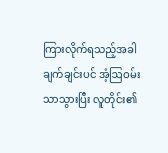ကြားလိုက်ရသည့်အခါ ချက်ချင်းပင် အံ့ဩဝမ်းသာသွားပြီး လူတိုင်း၏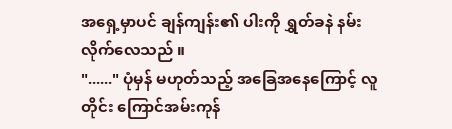အရှေ့မှာပင် ချန်ကျန်း၏ ပါးကို ရွှတ်ခနဲ နမ်းလိုက်လေသည် ။
"......" ပုံမှန် မဟုတ်သည့် အခြေအနေကြောင့် လူတိုင်း ကြောင်အမ်းကုန်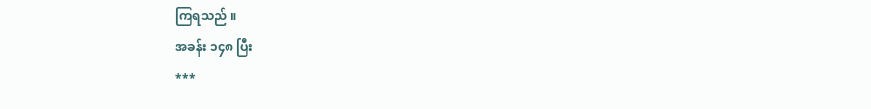ကြရသည် ။
အခန်း ၁၄၈ ပြီး
***